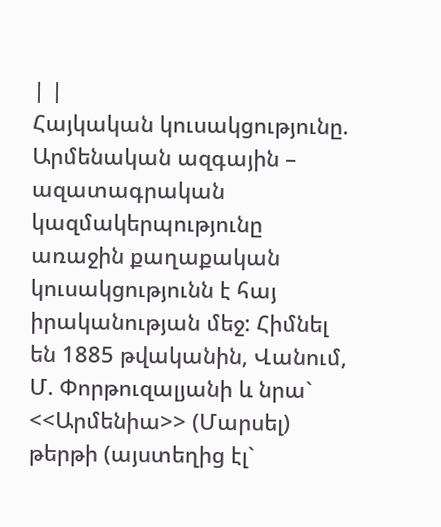| |
Հայկական կուսակցությունը.
Արմենական ազգային – ազատագրական կազմակերպությունը առաջին քաղաքական կուսակցությունն է հայ իրականության մեջ: Հիմնել են 1885 թվականին, Վանում, Մ. Փորթուզալյանի և նրա` <<Արմենիա>> (Մարսել) թերթի (այստեղից էլ`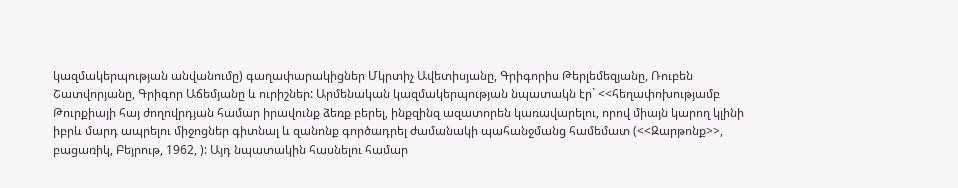կազմակերպության անվանումը) գաղափարակիցներ Մկրտիչ Ավետիսյանը, Գրիգորիս Թերլեմեզյանը, Ռուբեն Շատվորյանը, Գրիգոր Աճեմյանը և ուրիշներ: Արմենական կազմակերպության նպատակն էր` <<հեղափոխությամբ Թուրքիայի հայ ժողովրդյան համար իրավունք ձեռք բերել, ինքզինզ ազատորեն կառավարելու, որով միայն կարող կլինի իբրև մարդ ապրելու միջոցներ գիտնալ և զանոնք գործադրել ժամանակի պահանջմանց համեմատ (<<Զարթոնք>>, բացառիկ, Բեյրութ, 1962, ): Այդ նպատակին հասնելու համար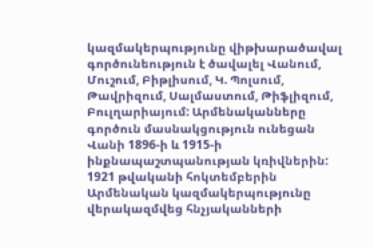կազմակերպությունը վիթխարածավալ գործունեություն է ծավալել Վանում, Մուշում, Բիթլիսում, Կ. Պոլսում, Թավրիզում, Սալմաստում, Թիֆլիզում, Բուլղարիայում: Արմենականները գործուն մասնակցություն ունեցան Վանի 1896-ի և 1915-ի ինքնապաշտպանության կռիվներին: 1921 թվականի հոկտեմբերին Արմենական կազմակերպությունը վերակազմվեց հնչյականների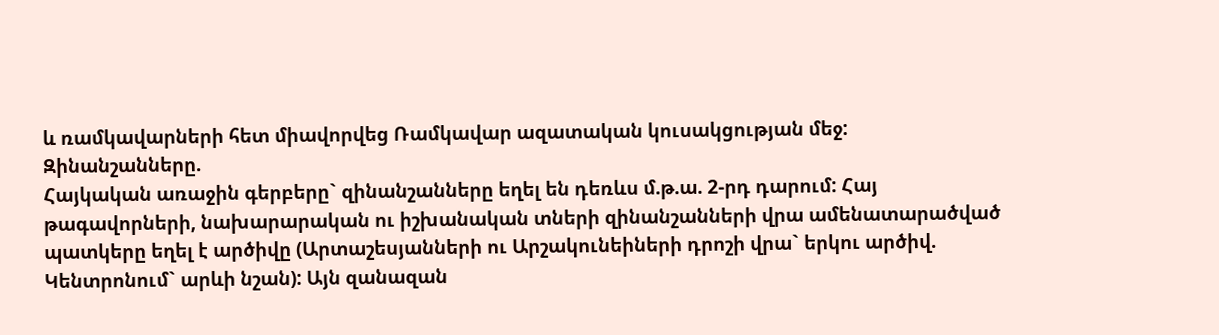և ռամկավարների հետ միավորվեց Ռամկավար ազատական կուսակցության մեջ:
Զինանշանները.
Հայկական առաջին գերբերը` զինանշանները եղել են դեռևս մ.թ.ա. 2-րդ դարում: Հայ թագավորների, նախարարական ու իշխանական տների զինանշանների վրա ամենատարածված պատկերը եղել է արծիվը (Արտաշեսյանների ու Արշակունեիների դրոշի վրա` երկու արծիվ. Կենտրոնում` արևի նշան): Այն զանազան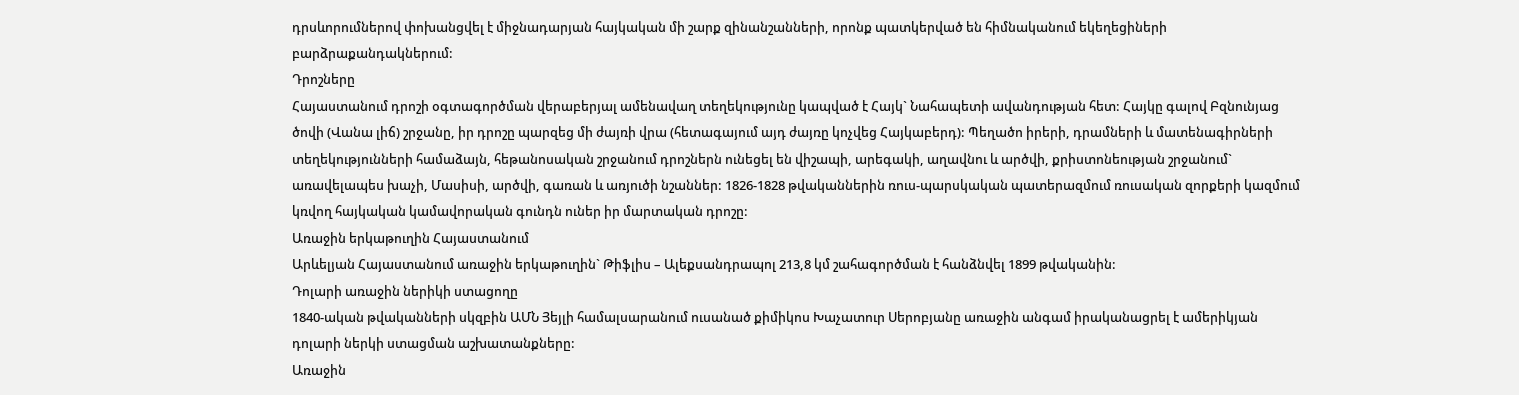դրսևորումներով փոխանցվել է միջնադարյան հայկական մի շարք զինանշանների, որոնք պատկերված են հիմնականում եկեղեցիների բարձրաքանդակներում:
Դրոշները
Հայաստանում դրոշի օգտագործման վերաբերյալ ամենավաղ տեղեկությունը կապված է Հայկ` Նահապետի ավանդության հետ: Հայկը գալով Բզնունյաց ծովի (Վանա լիճ) շրջանը, իր դրոշը պարզեց մի ժայռի վրա (հետագայում այդ ժայռը կոչվեց Հայկաբերդ): Պեղածո իրերի, դրամների և մատենագիրների տեղեկությունների համաձայն, հեթանոսական շրջանում դրոշներն ունեցել են վիշապի, արեգակի, աղավնու և արծվի, քրիստոնեության շրջանում` առավելապես խաչի, Մասիսի, արծվի, գառան և առյուծի նշաններ: 1826-1828 թվականներին ռուս-պարսկական պատերազմում ռուսական զորքերի կազմում կռվող հայկական կամավորական գունդն ուներ իր մարտական դրոշը:
Առաջին երկաթուղին Հայաստանում
Արևելյան Հայաստանում առաջին երկաթուղին` Թիֆլիս – Ալեքսանդրապոլ 213,8 կմ շահագործման է հանձնվել 1899 թվականին:
Դոլարի առաջին ներիկի ստացողը
1840-ական թվականների սկզբին ԱՄՆ Յեյլի համալսարանում ուսանած քիմիկոս Խաչատուր Սերոբյանը առաջին անգամ իրականացրել է ամերիկյան դոլարի ներկի ստացման աշխատանքները:
Առաջին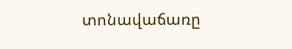տոնավաճառը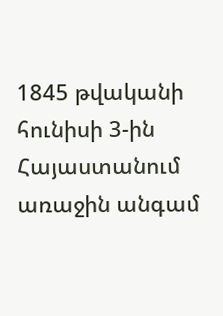1845 թվականի հունիսի 3-ին Հայաստանում առաջին անգամ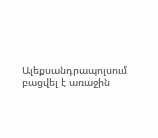Ալեքսանդրապոլսում բացվել է առաջին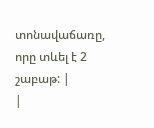տոնավաճառը, որը տևել է 2 շաբաթ: |
|